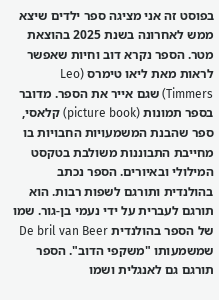בפוסט זה אני מציגה ספר ילדים שיצא ממש לאחרונה בשנת 2025 בהוצאת מטר. הספר נקרא דוב וחיות שאפשר לראות מאת ליאו טימרס (Leo Timmers) שגם אייר את הספר. מדובר בספר תמונות (picture book) קלאסי, ספר שהבנת המשמעויות החבויות בו מחייבת התבוננות משולבת בטקסט המילולי ובאיורים. הספר נכתב בהולנדית ותורגם לשפות רבות. הוא תורגם לעברית על ידי נעמי בן-גור. שמו של הספר בהולנדית De bril van Beer שמשמעותו "משקפי הדוב". הספר תורגם גם לאנגלית ושמו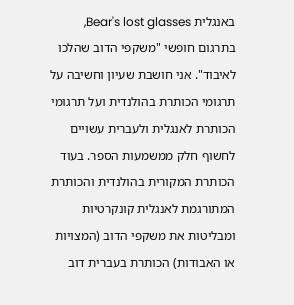באנגלית Bear's lost glasses, בתרגום חופשי "משקפי הדוב שהלכו לאיבוד". אני חושבת שעיון וחשיבה על תרגומי הכותרת בהולנדית ועל תרגומי הכותרת לאנגלית ולעברית עשויים לחשוף חלק ממשמעות הספר. בעוד הכותרת המקורית בהולנדית והכותרת המתורגמת לאנגלית קונקרטיות ומבליטות את משקפי הדוב (המצויות או האבודות) הכותרת בעברית דוב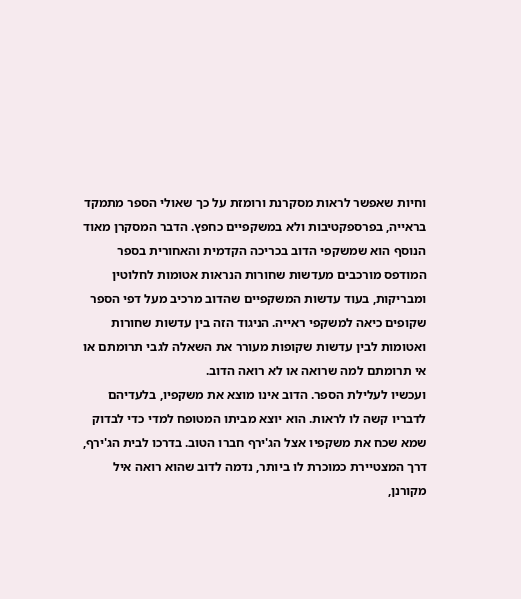וחיות שאפשר לראות מסקרנת ורומזת על כך שאולי הספר מתמקד בראייה, בפרספקטיבות ולא במשקפיים כחפץ. הדבר המסקרן מאוד הנוסף הוא שמשקפי הדוב בכריכה הקדמית והאחורית בספר המודפס מורכבים מעדשות שחורות הנראות אטומות לחלוטין ומבריקות, בעוד עדשות המשקפיים שהדוב מרכיב מעל דפי הספר שקופים כיאה למשקפי ראייה. הניגוד הזה בין עדשות שחורות ואטומות לבין עדשות שקופות מעורר את השאלה לגבי תרומתם או אי תרומתם למה שרואה או לא רואה הדוב.
ועכשיו לעלילת הספר. הדוב אינו מוצא את משקפיו, בלעדיהם לדבריו קשה לו לראות. הוא יוצא מביתו המטופח למדי כדי לבדוק שמא שכח את משקפיו אצל הג'ירף חברו הטוב. בדרכו לבית הג'ירף, דרך המצטיירת כמוכרת לו ביותר, נדמה לדוב שהוא רואה איל מקורנן,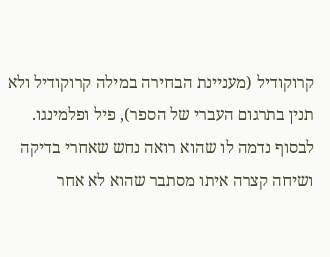קרוקודיל (מעניינת הבחירה במילה קרוקודיל ולא תנין בתרגום העברי של הספר), פיל ופלמינגו. לבסוף נדמה לו שהוא רואה נחש שאחרי בדיקה ושיחה קצרה איתו מסתבר שהוא לא אחר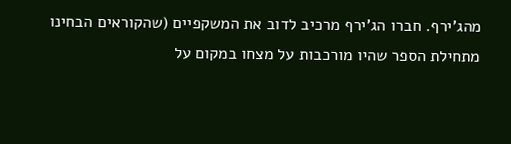מהג'ירף. חברו הג'ירף מרכיב לדוב את המשקפיים (שהקוראים הבחינו מתחילת הספר שהיו מורכבות על מצחו במקום על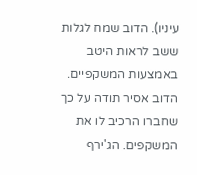עיניו). הדוב שמח לגלות ששב לראות היטב באמצעות המשקפיים. הדוב אסיר תודה על כך שחברו הרכיב לו את המשקפים. הג'ירף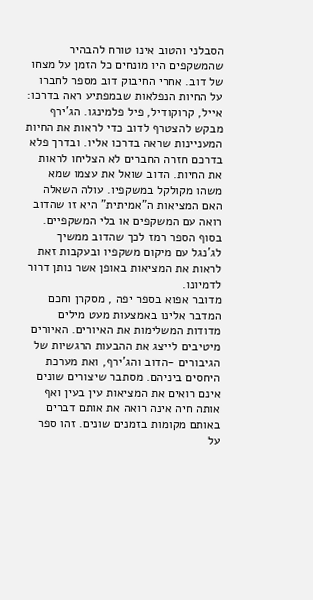הסבלני והטוב אינו טורח להבהיר שהמשקפים היו מונחים כל הזמן על מצחו של דוב. אחרי החיבוק דוב מספר לחברו על החיות הנפלאות שבמפתיע ראה בדרכו: אייל, קרוקודיל, פיל פלמינגו. הג'ירף מבקש להצטרף לדוב כדי לראות את החיות המעניינות שראה בדרכו אליו. ובדרך פלא בדרכם חזרה החברים לא הצליחו לראות את החיות. הדוב שואל את עצמו שמא משהו מקולקל במשקפיו. עולה השאלה האם המציאות ה"אמיתית" היא זו שהדוב רואה עם המשקפים או בלי המשקפיים. בסוף הספר רמז לכך שהדוב ממשיך לג'נגל עם מיקום משקפיו ובעקבות זאת לראות את המציאות באופן אשר נותן דרור לדמיונו.
מדובר אפוא בספר יפה , מסקרן וחכם המדבר אלינו באמצעות מעט מילים מדודות המשלימות את האיורים. האיורים מיטיבים לייצג את ההבעות הרגשיות של הגיבורים -הדוב והג'ירף, ואת מערכת היחסים ביניהם. מסתבר שיצורים שונים אינם רואים את המציאות עין בעין ואף אותה חיה אינה רואה את אותם דברים באותם מקומות בזמנים שונים. זהו ספר על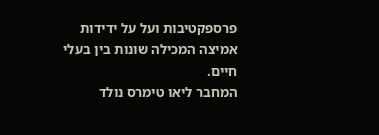פרספקטיבות ועל על ידידות אמיצה המכילה שונות בין בעלי חיים.
המחבר ליאו טימרס נולד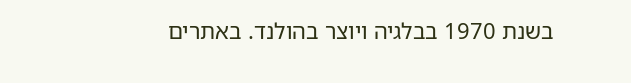בשנת 1970 בבלגיה ויוצר בהולנד. באתרים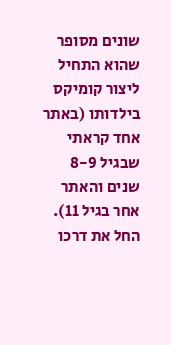שונים מסופר שהוא התחיל ליצור קומיקס בילדותו (באתר אחד קראתי שבגיל 8-9 שנים והאתר אחר בגיל 11). החל את דרכו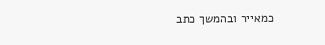כמאייר ובהמשך כתב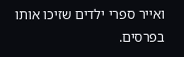ואייר ספרי ילדים שזיכו אותו בפרסים.